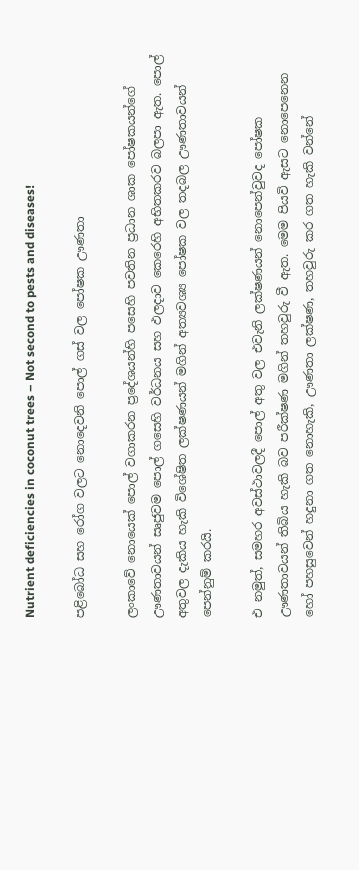Nutrient deficiencies in coconut trees – Not second to pests and diseases!

පළිබෝධ සහ රෝග වලට නොදෙවනි පොල් ගස් වල පෝෂක ඌණතා

ලංකාවේ නොයෙක් පොල්‌ වගාකරන ප්‍රදේශයන්හි පසෙහි පවතින ප්‍රධාන ශාක පෝෂකයන්‌ගේ ඌණතාවයන්‌ සෘජුවම පොල්‌ ගසෙහි වර්ධනය සහ ඵලදාව කෙරෙහි අභිතකරව බලපා ඇත. පොල්‌ අතුවල දැකිය හැකි විශේෂිත ලක්ෂණයන්‌ මගින් අත්‍යවශ්‍ය පෝෂක වල තදබල ඌණතාවයන්‌ පෙන්නුම් කරයි.

එ නමුත්‌, සමහර අවස්ථාවලදී පොල්‌ අතු වල එවැනි ලක්ෂණයන්‌ නොපෙන්වුවද පෝෂක ඌණතාවයන්‌ තිබිය හැකි බව පරීක්ෂණ මගින් තහවුරු වී ඇත. මෙම පියවි ඇසට නොපෙනෙන හෝ පහසුවෙන් හදුනා ගත නොහැකි, ඌණතා ලක්ෂණ, තහවුරු කර ගත හැකි වන්නේ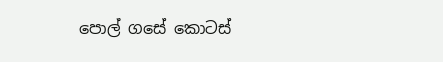පොල් ගසේ කොටස්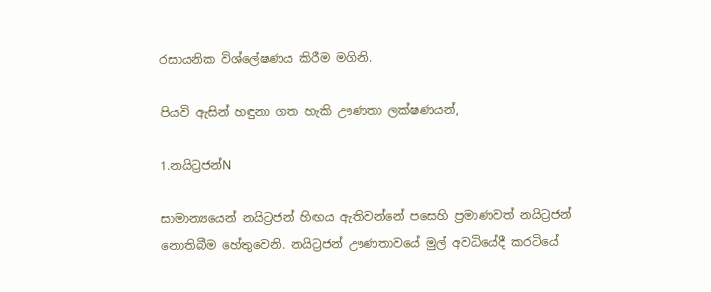රසායනික විශ්ලේෂණය කිරීම මගිනි.

පියවි ඇසින්‌ හඳුනා ගත හැකි ඌණතා ලක්ෂණයන්‌,

1.නයිට්‍රජන්‌N

සාමාන්‍යයෙන් නයිට්‍රජන් හිඟය ඇතිවන්නේ පසෙහි ප්‍රමාණවත් නයිට්‍රජන් නොතිබීම හේතුවෙනි. නයිට්‍රජන්‌ ඌණතාවයේ මුල් අවධියේදී කරටියේ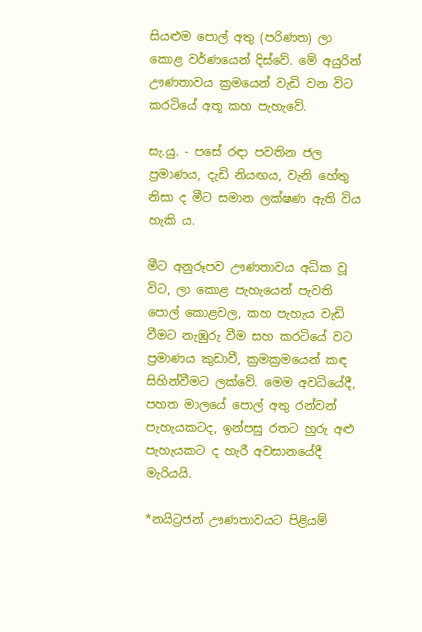සියළුම පොල්‌ අතු (පරිණත) ලා කොළ වර්ණයෙන් දිස්වේ. මේ අයුරින් ඌණතාවය ක්‍රමයෙන්‌ වැඩි වන විට කරටියේ අතූ කහ පැහැවේ.

සැ.යු. - පසේ රඳා පවතින ජල ප්‍රමාණය, දැඩි නියඟය, වැනි හේතු නිසා ද මීට සමාන ලක්ෂණ ඇති විය හැකි ය.

මීට අනුරූපව ඌණතාවය අධික වූ විට, ලා කොළ පැහැයෙන් පැවති පොල්‌ කොළවල, කහ පැහැය වැඩි වීමට නැඹුරු වීම සහ කරටියේ වට ප්‍රමාණය කුඩාවී, ක්‍රමක්‍රමයෙන් කඳ සිහින්වීමට ලක්වේ. මෙම අවධියේදී, පහත මාලයේ පොල්‌ අතු රන්වන්‌ පැහැයකටද, ඉන්පසු රතට හුරු අළු පැහැයකට ද හැරී අවසානයේදී මැරියයි.

*නයිට්‍රජන්‌ ඌණතාවයට පිළියම්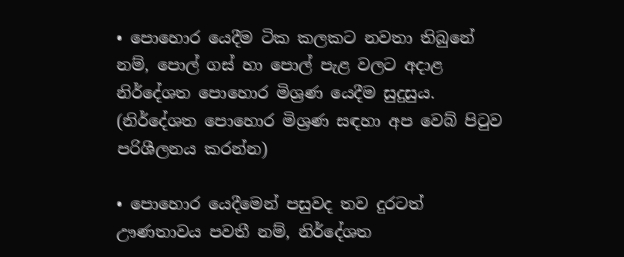• පොහොර යෙදීම ටික කලකට නවතා තිබුනේ නම්‌, පොල් ගස් හා පොල් පැළ වලට අදාළ නිර්දේශත පොහොර මිශ්‍රණ යෙදීම සුදුසුය. (නිර්දේශත පොහොර මිශ්‍රණ සඳහා අප වෙබ් පිටුව පරිශීලනය කරන්න)

• පොහොර යෙදීමෙන්‌ පසුවද තව දුරටත්‌ ඌණතාවය පවතී නම්, නිර්දේශත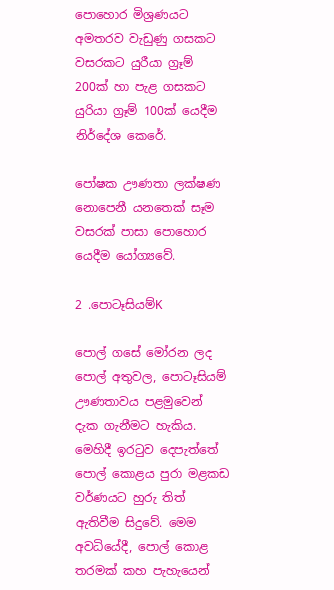පොහොර මිශ්‍රණයට අමතරව වැඩුණු ගසකට වසරකට යුරීයා ග්‍රෑම්‌ 200ක්‌ හා පැළ ගසකට යුරියා ග්‍රෑම්‌ 100ක්‌ යෙදීම නිර්දේශ කෙරේ.

පෝෂක ඌණතා ලක්ෂණ නොපෙනී යනතෙක්‌ සෑම වසරක්‌ පාසා පොහොර යෙදීම යෝග්‍යවේ.

2 .පොටෑසියම්‌K

පොල් ගසේ මෝරන ලද පොල්‌ අතුවල, පොටෑසියම්‌ ඌණතාවය පළමුවෙන්‌ දැක ගැනීමට හැකිය. මෙහිදී ඉරටුව දෙපැත්තේ පොල්‌ කොළය පුරා මළකඩ වර්ණයට හුරු තිත්‌ ඇතිවීම සිදුවේ. මෙම අවධියේදී, පොල්‌ කොළ තරමක්‌ කහ පැහැයෙන්‌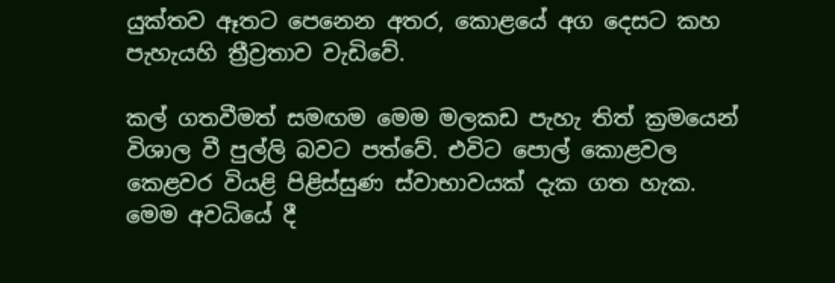යුක්තව ඈතට පෙනෙන අතර, කොළයේ අග දෙසට කහ පැහැයහි ත්‍රීව්‍රතාව වැඩිවේ.

කල් ගතවීමත් සමඟම මෙම මලකඩ පැහැ තිත්‌ ක්‍රමයෙන්‌ විශාල වී පුල්ලි බවට පත්වේ. එවිට පොල්‌ කොළවල කෙළවර වියළි පිළිස්සුණ ස්වාභාවයක්‌ දැක ගත හැක. මෙම අවධියේ දී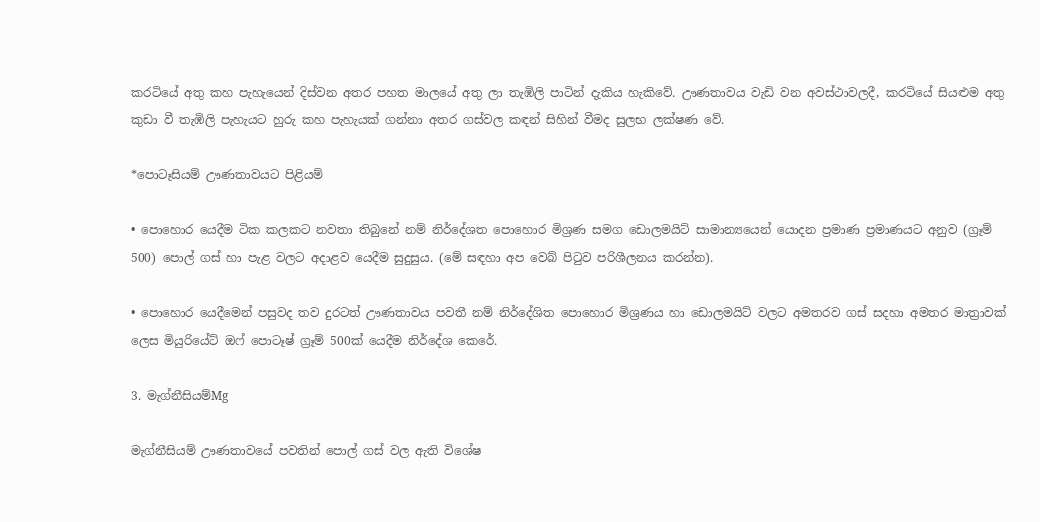කරටියේ අතු කහ පැහැයෙන්‌ දිස්වන අතර පහත මාලයේ අතු ලා තැඹිලි පාටින්‌ දැකිය හැකිවේ. ඌණතාවය වැඩි වන අවස්ථාවලදී, කරටියේ සියළුම අතු කුඩා වී තැඹිලි පැහැයට හුරු කහ පැහැයක්‌ ගන්නා අතර ගස්වල කඳන්‌ සිහින්‌ වීමද සුලභ ලක්ෂණ වේ.

*පොටෑසියම්‌ ඌණතාවයට පිළියම්

• පොහොර යෙදීම ටික කලකට නවතා තිබුනේ නම්‌ නිර්දේශත පොහොර මිශ්‍රණ සමග ඩොලමයිට් සාමාන්‍යයෙන් යොදන ප්‍රමාණ ප්‍රමාණයට අනුව (ග්‍රෑම්‌ 500) පොල් ගස් හා පැළ වලට අදාළව යෙදීම සුදුසුය. (මේ සඳහා අප වෙබ් පිටුව පරිශීලනය කරන්න).

• පොහොර යෙදීමෙන්‌ පසුවද තව දුරටත්‌ ඌණතාවය පවතී නම් නිර්දේශිත පොහොර මිශ්‍රණය හා ඩොලමයිට් වලට අමතරව ගස් සදහා අමතර මාත්‍රාවක්‌ ලෙස මියුරියේට්‌ ඔෆ්‌ පොටෑෂ්‌ ග්‍රෑම්‌ 500ක්‌ යෙදීම නිර්දේශ කෙරේ.

3. මැග්නීසියම්‌Mg

මැග්නීසියම්‌ ඌණතාවයේ පවතින් පොල් ගස් වල ඇති විශේෂ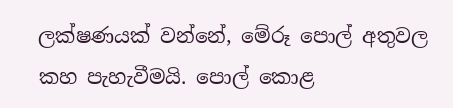ලක්ෂණයක්‌ වන්නේ, මේරූ පොල්‌ අතුවල කහ පැහැවීමයි. පොල්‌ කොළ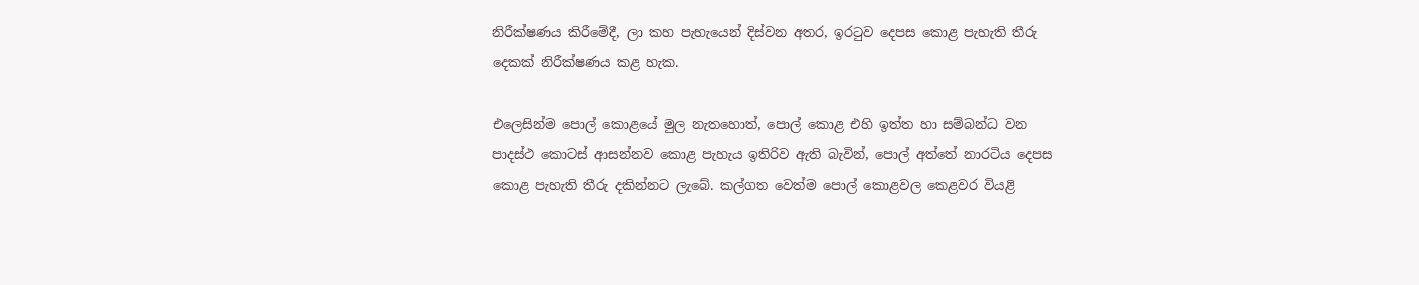නිරීක්ෂණය කිරීමේදී, ලා කහ පැහැයෙන් දිස්වන අතර, ඉරටුව දෙපස කොළ පැහැති තීරු දෙකක්‌ නිරීක්ෂණය කළ හැක.

එලෙසින්ම පොල්‌ කොළයේ මුල නැතහොත්, පොල් කොළ එහි ඉත්ත හා සම්බන්ධ වන පාදස්ථ කොටස්‌ ආසන්නව කොළ පැහැය ඉතිරිව ඇති බැවින්, පොල්‌ අත්තේ නාරටිය දෙපස කොළ පැහැති තීරු දකින්නට ලැබේ. කල්ගත වෙත්ම පොල්‌ කොළවල කෙළවර වියළි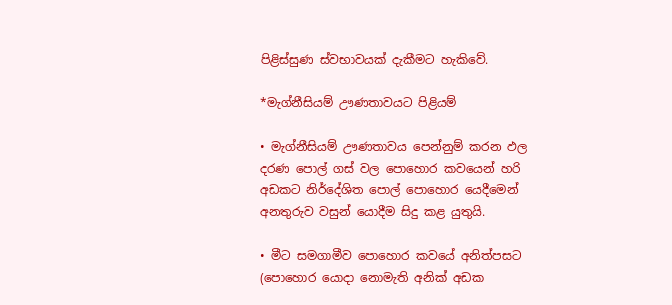පිළිස්සුණ ස්වභාවයක්‌ දැකීමට හැකිවේ.

*මැග්නීසියම්‌ ඌණතාවයට පිළියම්

• මැග්නීසියම්‌ ඌණතාවය පෙන්නුම්‌ කරන ඵල දරණ පොල්‌ ගස්‌ වල පොහොර කවයෙන් හරි අඩකට නිර්දේශිත පොල් පොහොර යෙදීමෙන් අනතුරුව වසුන් යොදීම සිදු කළ යුතුයි.

• මීට සමගාමීව පොහොර කවයේ අනිත්‌පසට (පොහොර යොදා නොමැති අනික් අඩක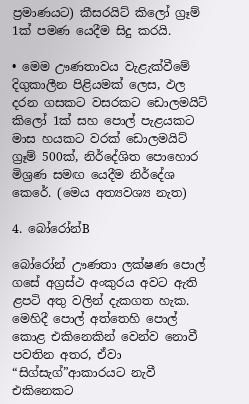ප්‍රමාණයට) කීසරයිට්‌ කිලෝ ග්‍රෑම්‌ 1ක්‌ පමණ යෙදීම සිදු කරයි.

• මෙම ඌණතාවය වැළැක්වීමේ දිගුකාලීන පිළියමක්‌ ලෙස, ඵල දරන ගසකට වසරකට ඩොලමයිට්‌ කිලෝ 1ක් සහ පොල්‌ පැළයකට මාස හයකට වරක් ඩොලමයිට්‌ ග්‍රෑම්‌ 500ක්‌, නිර්දේශිත පොහොර මිශ්‍රණ සමඟ යෙදීම නිර්දේශ කෙරේ. (මෙය අත්‍යවශ්‍ය නැත)

4. බෝරෝන්‌B

බෝරෝන්‌ ඌණතා ලක්ෂණ පොල්‌ ගසේ අග්‍රස්ථ අංකුරය අවට ඇති ළපටි අතු වලින්‌ දැකගත හැක. මෙහිදී පොල්‌ අත්තෙහි පොල්‌ කොළ එකිනෙකින් වෙන්ව නොවී පවතින අතර, ඒවා “සිග්සැග්‌”ආකාරයට නැවී එකිනෙකට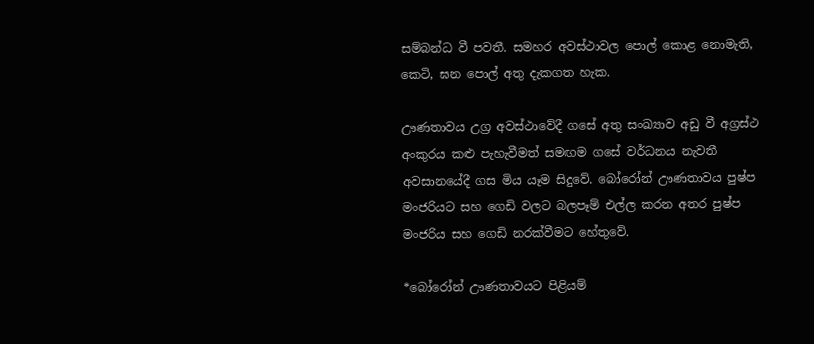සම්බන්ධ වී පවතී. සමහර අවස්ථාවල පොල්‌ කොළ නොමැති, කෙටි, ඝන පොල්‌ අතු දැකගත හැක.

ඌණතාවය උග්‍ර අවස්ථාවේදී ගසේ අතු සංඛ්‍යාව අඩු වී අග්‍රස්ථ අංකුරය කළු පැහැවීමත් සමඟම ගසේ වර්ධනය නැවතී අවසානයේදී ගස මිය යෑම සිදුවේ. බෝරෝන් ඌණතාවය පුෂ්ප මංජරියට සහ ගෙඩි වලට බලපෑම් එල්ල කරන අතර පුෂ්ප මංජරිය සහ ගෙඩි නරක්වීමට හේතුවේ.

*බෝරෝන්‌ ඌණතාවයට පිළියම්‌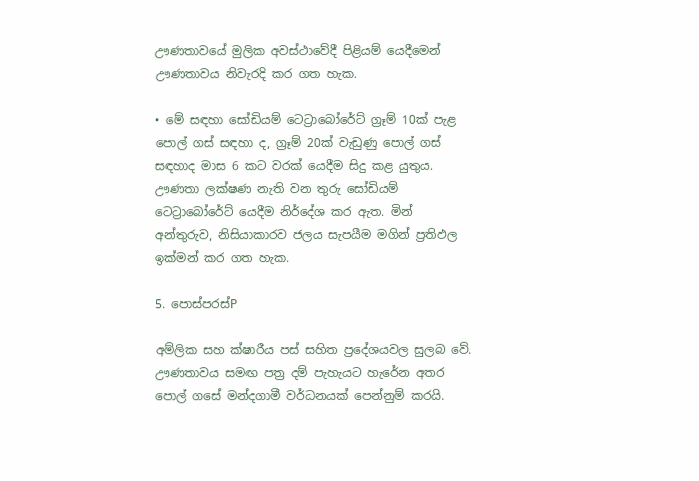ඌණතාවයේ මුලික අවස්ථාවේදී පිළියම්‌ යෙදීමෙන්‌ ඌණතාවය නිවැරදි කර ගත හැක.

• මේ සඳහා සෝඩියම්‌ ටෙට්‍රාබෝරේට්‌ ග්‍රෑම්‌ 10ක්‌ පැළ පොල්‌ ගස්‌ සඳහා ද, ග්‍රෑම්‌ 20ක්‌ වැඩුණු පොල්‌ ගස්‌ සඳහාද මාස 6 කට වරක්‌ යෙදීම සිදු කළ යුතුය. ඌණතා ලක්ෂණ නැති වන තුරු සෝඩියම්‌ ටෙට්‍රාබෝරේට්‌ යෙදීම නිර්දේශ කර ඇත. මින් අන්තුරුව, නිසියාකාරව ජලය සැපයීම මගින් ප්‍රතිඵල ඉක්මන් කර ගත හැක.

5. පොස්පරස්P

අම්ලික සහ ක්ෂාරීය පස් සහිත ප්‍රදේශයවල සුලබ වේ. ඌණතාවය සමඟ පත්‍ර දම් පැහැයට හැරේන අතර පොල් ගසේ මන්දගාමී වර්ධනයක් පෙන්නුම් කරයි.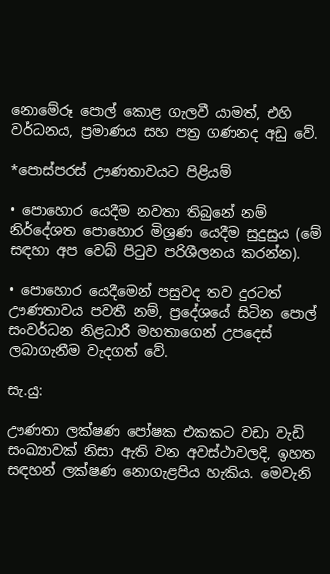නොමේරූ පොල් කොළ ගැලවී යාමත්, එහි වර්ධනය, ප්‍රමාණය සහ පත්‍ර ගණනද අඩු වේ.

*පොස්පරස් ඌණතාවයට පිළියම්‌

• පොහොර යෙදීම නවතා තිබුනේ නම්‌ නිර්දේශත පොහොර මිශ්‍රණ යෙදීම සුදුසුය (මේ සඳහා අප වෙබ් පිටුව පරිශීලනය කරන්න).

• පොහොර යෙදීමෙන්‌ පසුවද තව දුරටත්‌ ඌණතාවය පවතී නම්, ප්‍රදේශයේ සිටින පොල්‌ සංවර්ධන නිළධාරී මහතාගෙන් උපදෙස්‌ ලබාගැනීම වැදගත්‌ වේ.

සැ.යු:

ඌණතා ලක්ෂණ පෝෂක එකකට වඩා වැඩි සංඛ්‍යාවක්‌ නිසා ඇති වන අවස්ථාවලදි, ඉහත සඳහන්‌ ලක්ෂණ නොගැළපිය හැකිය. මෙවැනි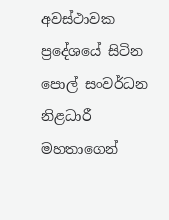අවස්ථාවක ප්‍රදේශයේ සිටින පොල්‌ සංවර්ධන නිළධාරී මහතාගෙන්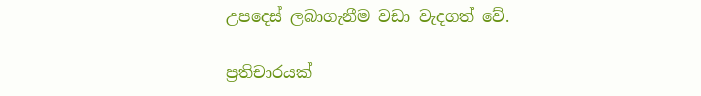උපදෙස්‌ ලබාගැනීම වඩා වැදගත්‌ වේ.

ප්‍රතිචාරයක්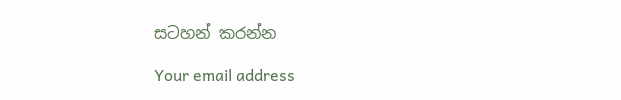සටහන් කරන්න

Your email address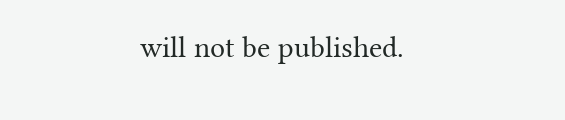will not be published.